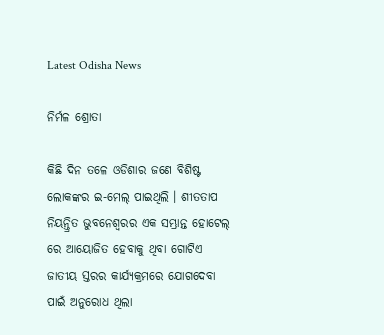Latest Odisha News

ନିର୍ମଳ ଶ୍ରୋତା

କିଛି ଦିନ ତଳେ ଓଡିଶାର ଜଣେ ବିଶିଷ୍ଟ ଲୋକଙ୍କର ଇ-ମେଲ୍ ପାଇଥିଲି । ଶୀତତାପ ନିୟନ୍ତ୍ରିତ ଭୁବନେଶ୍ୱରର ଏକ ସମ୍ଭ୍ରାନ୍ତ ହୋଟେଲ୍ ରେ ଆୟୋଜିତ ହେବାକୁ ଥିବା ଗୋଟିଏ ଜାତୀୟ ସ୍ତରର କାର୍ଯ୍ୟକ୍ରମରେ ଯୋଗଦେବା ପାଇଁ ଅନୁରୋଧ ଥିଲା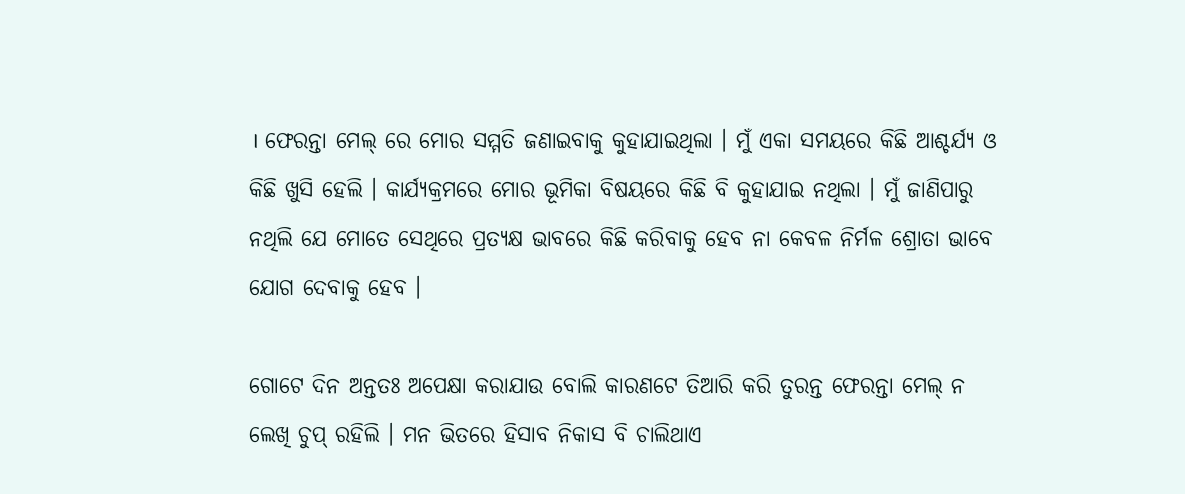। ଫେରନ୍ତା ମେଲ୍ ରେ ମୋର ସମ୍ମତି ଜଣାଇବାକୁ କୁହାଯାଇଥିଲା । ମୁଁ ଏକା ସମୟରେ କିଛି ଆଶ୍ଚର୍ଯ୍ୟ ଓ କିଛି ଖୁସି ହେଲି । କାର୍ଯ୍ୟକ୍ରମରେ ମୋର ଭୂମିକା ବିଷୟରେ କିଛି ବି କୁହାଯାଇ ନଥିଲା । ମୁଁ ଜାଣିପାରୁ ନଥିଲି ଯେ ମୋତେ ସେଥିରେ ପ୍ରତ୍ୟକ୍ଷ ଭାବରେ କିଛି କରିବାକୁ ହେବ ନା କେବଳ ନିର୍ମଳ ଶ୍ରୋତା ଭାବେ ଯୋଗ ଦେବାକୁ ହେବ ।

ଗୋଟେ ଦିନ ଅନ୍ତତଃ ଅପେକ୍ଷା କରାଯାଉ ବୋଲି କାରଣଟେ ତିଆରି କରି ତୁରନ୍ତ ଫେରନ୍ତା ମେଲ୍ ନ ଲେଖି ଚୁପ୍ ରହିଲି । ମନ ଭିତରେ ହିସାବ ନିକାସ ବି ଚାଲିଥାଏ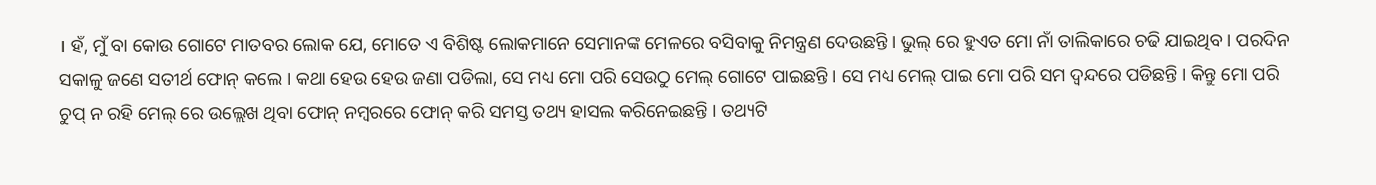। ହଁ, ମୁଁ ବା କୋଉ ଗୋଟେ ମାତବର ଲୋକ ଯେ, ମୋତେ ଏ ବିଶିଷ୍ଟ ଲୋକମାନେ ସେମାନଙ୍କ ମେଳରେ ବସିବାକୁ ନିମନ୍ତ୍ରଣ ଦେଉଛନ୍ତି । ଭୁଲ୍ ରେ ହୁଏତ ମୋ ନାଁ ତାଲିକାରେ ଚଢି ଯାଇଥିବ । ପରଦିନ ସକାଳୁ ଜଣେ ସତୀର୍ଥ ଫୋନ୍ କଲେ । କଥା ହେଉ ହେଉ ଜଣା ପଡିଲା, ସେ ମଧ୍ୟ ମୋ ପରି ସେଉଠୁ ମେଲ୍ ଗୋଟେ ପାଇଛନ୍ତି । ସେ ମଧ୍ୟ ମେଲ୍ ପାଇ ମୋ ପରି ସମ ଦ୍ୱନ୍ଦରେ ପଡିଛନ୍ତି । କିନ୍ତୁ ମୋ ପରି ଚୁପ୍ ନ ରହି ମେଲ୍ ରେ ଉଲ୍ଲେଖ ଥିବା ଫୋନ୍ ନମ୍ବରରେ ଫୋନ୍ କରି ସମସ୍ତ ତଥ୍ୟ ହାସଲ କରିନେଇଛନ୍ତି । ତଥ୍ୟଟି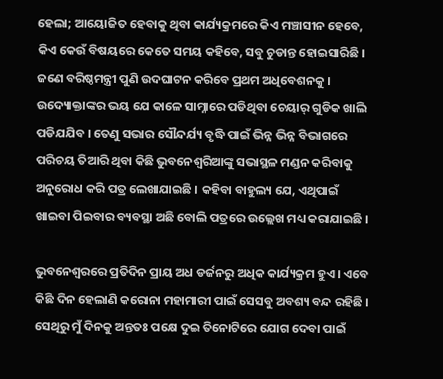ହେଲା; ଆୟୋଜିତ ହେବାକୁ ଥିବା କାର୍ଯ୍ୟକ୍ରମରେ କିଏ ମଞ୍ଚାସୀନ ହେବେ, କିଏ କେଉଁ ବିଷୟରେ କେତେ ସମୟ କହିବେ, ସବୁ ଚୁଡାନ୍ତ ହୋଇସାରିଛି । ଜଣେ ବରିଷ୍ଠମନ୍ତ୍ରୀ ପୁଣି ଉଦଘାଟନ କରିବେ ପ୍ରଥମ ଅଧିବେଶନକୁ । ଉଦ୍ୟୋକ୍ତାଙ୍କର ଭୟ ଯେ କାଳେ ସାମ୍ନାରେ ପଡିଥିବା ଚେୟାର୍ ଗୁଡିକ ଖାଲି ପଡିଯଯିବ । ତେଣୁ ସଭାର ସୌନ୍ଦର୍ଯ୍ୟ ବୃଦ୍ଧି ପାଇଁ ଭିନ୍ନ ଭିନ୍ନ ବିଭାଗରେ ପରିଚୟ ତିଆରି ଥିବା କିଛି ଭୁବନେଶ୍ୱରିଆଙ୍କୁ ସଭାସ୍ଥଳ ମଣ୍ଡନ କରିବାକୁ ଅନୁରୋଧ କରି ପତ୍ର ଲେଖାଯାଇଛି । କହିବା ବାହୁଲ୍ୟ ଯେ, ଏଥିପାଇଁ ଖାଇବା ପିଇବାର ବ୍ୟବସ୍ଥା ଅଛି ବୋଲି ପତ୍ରରେ ଉଲ୍ଲେଖ ମଧ୍ୟ କରାଯାଇଛି ।

ଭୁବନେଶ୍ୱରରେ ପ୍ରତିଦିନ ପ୍ରାୟ ଅଧ ଡର୍ଜନରୁ ଅଧିକ କାର୍ଯ୍ୟକ୍ରମ ହୁଏ । ଏବେ କିଛି ଦିନ ହେଲାଣି କରୋନା ମହାମାରୀ ପାଇଁ ସେସବୁ ଅବଶ୍ୟ ବନ୍ଦ ରହିଛି । ସେଥିରୁ ମୁଁ ଦିନକୁ ଅନ୍ତତଃ ପକ୍ଷେ ଦୁଇ ତିନୋଟିରେ ଯୋଗ ଦେବା ପାଇଁ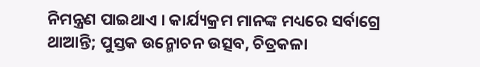ନିମନ୍ତ୍ରଣ ପାଇଥାଏ । କାର୍ଯ୍ୟକ୍ରମ ମାନଙ୍କ ମଧ୍ୟରେ ସର୍ବାଗ୍ରେ ଥାଆନ୍ତି; ପୁସ୍ତକ ଉନ୍ମୋଚନ ଉତ୍ସବ, ଚିତ୍ରକଳା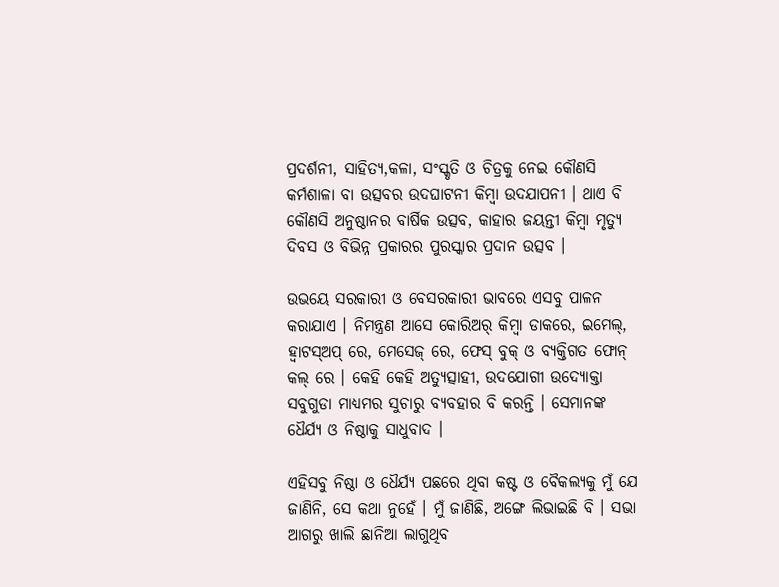ପ୍ରଦର୍ଶନୀ, ସାହିତ୍ୟ,କଳା, ସଂସ୍କୃତି ଓ ଚିତ୍ରକୁ ନେଇ କୌଣସି କର୍ମଶାଳା ବା ଉତ୍ସବର ଉଦଘାଟନୀ କିମ୍ବା ଉଦଯାପନୀ । ଥାଏ ବି କୌଣସି ଅନୁଷ୍ଠାନର ବାର୍ଷିକ ଉତ୍ସବ, କାହାର ଜୟନ୍ତୀ କିମ୍ବା ମୃତ୍ୟୁ ଦିବସ ଓ ବିଭିନ୍ନ ପ୍ରକାରର ପୁରସ୍କାର ପ୍ରଦାନ ଉତ୍ସବ ।

ଉଭୟେ ସରକାରୀ ଓ ବେସରକାରୀ ଭାବରେ ଏସବୁ ପାଳନ କରାଯାଏ । ନିମନ୍ତ୍ରଣ ଆସେ କୋରିଅର୍ କିମ୍ବା ଡାକରେ, ଇମେଲ୍, ହ୍ୱାଟସ୍ଅପ୍ ରେ, ମେସେଜ୍ ରେ, ଫେସ୍ ବୁକ୍ ଓ ବ୍ୟକ୍ତିଗତ ଫୋନ୍ କଲ୍ ରେ । କେହି କେହି ଅତ୍ୟୁତ୍ସାହୀ, ଉଦଯୋଗୀ ଉଦ୍ୟୋକ୍ତା ସବୁଗୁଡା ମାଧ୍ୟମର ସୁଚାରୁ ବ୍ୟବହାର ବି କରନ୍ତି । ସେମାନଙ୍କ ଧୈର୍ଯ୍ୟ ଓ ନିଷ୍ଠାକୁ ସାଧୁବାଦ ।

ଏହିସବୁ ନିଷ୍ଠା ଓ ଧୈର୍ଯ୍ୟ ପଛରେ ଥିବା କଷ୍ଟ ଓ ବୈକଲ୍ୟକୁ ମୁଁ ଯେ ଜାଣିନି, ସେ କଥା ନୁହେଁ । ମୁଁ ଜାଣିଛି, ଅଙ୍ଗେ ଲିଭାଇଛି ବି । ସଭା ଆଗରୁ ଖାଲି ଛାନିଆ ଲାଗୁଥିବ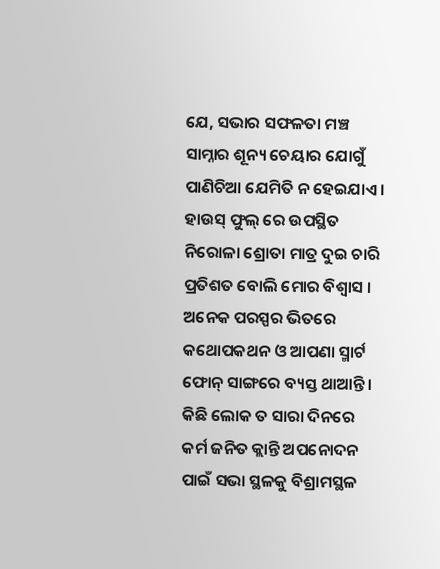ଯେ, ସଭାର ସଫଳତା ମଞ୍ଚ ସାମ୍ନାର ଶୂନ୍ୟ ଚେୟାର ଯୋଗୁଁ ପାଣିଚିଆ ଯେମିତି ନ ହେଇଯାଏ । ହାଉସ୍ ଫୁଲ୍ ରେ ଉପସ୍ଥିତ ନିରୋଳା ଶ୍ରୋତା ମାତ୍ର ଦୁଇ ଚାରି ପ୍ରତିଶତ ବୋଲି ମୋର ବିଶ୍ୱାସ । ଅନେକ ପରସ୍ପର ଭିତରେ କଥୋପକଥନ ଓ ଆପଣା ସ୍ମାର୍ଟ ଫୋନ୍ ସାଙ୍ଗରେ ବ୍ୟସ୍ତ ଥାଆନ୍ତି । କିଛି ଲୋକ ତ ସାରା ଦିନରେ କର୍ମ ଜନିତ କ୍ଲାନ୍ତି ଅପନୋଦନ ପାଇଁ ସଭା ସ୍ଥଳକୁ ବିଶ୍ରାମସ୍ଥଳ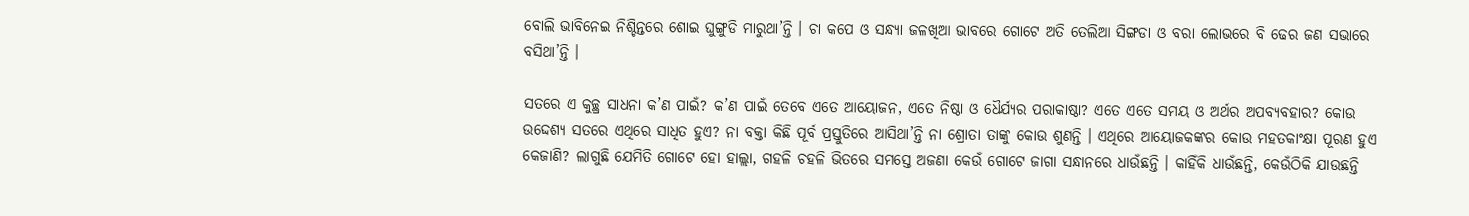ବୋଲି ଭାବିନେଇ ନିଶ୍ଚିନ୍ତରେ ଶୋଇ ଘୁଙ୍ଗୁଡି ମାରୁଥା’ନ୍ତି । ଚା କପେ ଓ ସନ୍ଧ୍ୟା ଜଳଖିଆ ଭାବରେ ଗୋଟେ ଅତି ତେଲିଆ ସିଙ୍ଗଡା ଓ ବରା ଲୋଭରେ ବି ଢେର ଜଣ ସଭାରେ ବସିଥା’ନ୍ତି ।

ସତରେ ଏ କୁଚ୍ଛ୍ର ସାଧନା କ’ଣ ପାଇଁ? କ’ଣ ପାଇଁ ତେବେ ଏତେ ଆୟୋଜନ, ଏତେ ନିଷ୍ଠା ଓ ଧୈର୍ଯ୍ୟର ପରାକାଷ୍ଠା? ଏତେ ଏତେ ସମୟ ଓ ଅର୍ଥର ଅପବ୍ୟବହାର? କୋଉ ଉଦ୍ଦେଶ୍ୟ ସତରେ ଏଥିରେ ସାଧିତ ହୁଏ? ନା ବକ୍ତା କିଛି ପୂର୍ବ ପ୍ରସ୍ତୁତିରେ ଆସିଥା’ନ୍ତି ନା ଶ୍ରୋତା ତାଙ୍କୁ କୋଉ ଶୁଣନ୍ତି । ଏଥିରେ ଆୟୋଜକଙ୍କର କୋଉ ମହତକାଂକ୍ଷା ପୂରଣ ହୁଏ କେଜାଣି? ଲାଗୁଛି ଯେମିତି ଗୋଟେ ହୋ ହାଲ୍ଲା, ଗହଳି ଚହଳି ଭିତରେ ସମସ୍ତେ ଅଜଣା କେଉଁ ଗୋଟେ ଜାଗା ସନ୍ଧାନରେ ଧାଉଁଛନ୍ତି । କାହିଁକି ଧାଉଁଛନ୍ତି, କେଉଁଠିକି ଯାଉଛନ୍ତି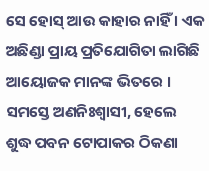ସେ ହୋସ୍ ଆଉ କାହାର ନାହିଁ । ଏକ ଅଛିଣ୍ଡା ପ୍ରାୟ ପ୍ରତିଯୋଗିତା ଲାଗିଛି ଆୟୋଜକ ମାନଙ୍କ ଭିତରେ । ସମସ୍ତେ ଅଣନିଃଶ୍ୱାସୀ, ହେଲେ ଶୁଦ୍ଧ ପବନ ଟୋପାକର ଠିକଣା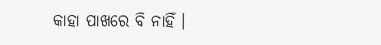କାହା ପାଖରେ ବି ନାହିଁ ।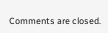Comments are closed.